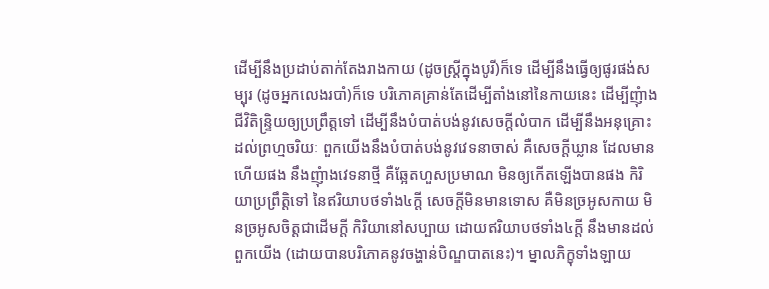ដើម្បីនឹងប្រដាប់តាក់តែងរាងកាយ (ដូចស្ត្រីក្នុងបូរី)ក៏ទេ ដើម្បីនឹងធ្វើឲ្យផូរផង់សម្បុរ (ដូចអ្នកលេងរបាំ)ក៏ទេ បរិភោគគ្រាន់តែដើម្បីតាំងនៅនៃកាយនេះ ដើម្បីញុំាងជីវិតិន្ទ្រិយឲ្យប្រព្រឹត្តទៅ ដើម្បីនឹងបំបាត់បង់នូវសេចក្តីលំបាក ដើម្បីនឹងអនុគ្រោះដល់ព្រហ្មចរិយៈ ពួកយើងនឹងបំបាត់បង់នូវវេទនាចាស់ គឺសេចក្តីឃ្លាន ដែលមានហើយផង នឹងញុំាងវេទនាថ្មី គឺឆ្អែតហួសប្រមាណ មិនឲ្យកើតឡើងបានផង កិរិយាប្រព្រឹត្តិទៅ នៃឥរិយាបថទាំង៤ក្តី សេចក្តីមិនមានទោស គឺមិនច្រអូសកាយ មិនច្រអូសចិត្តជាដើមក្តី កិរិយានៅសប្បាយ ដោយឥរិយាបថទាំង៤ក្តី នឹងមានដល់ពួកយើង (ដោយបានបរិភោគនូវចង្ហាន់បិណ្ឌបាតនេះ)។ ម្នាលភិក្ខុទាំងឡាយ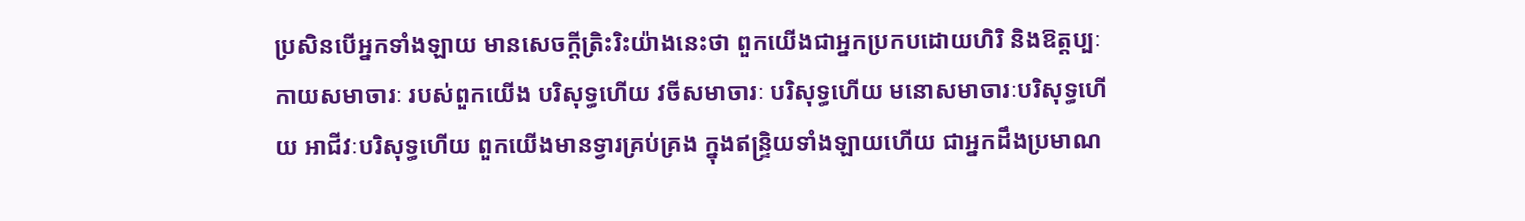ប្រសិនបើអ្នកទាំងឡាយ មានសេចក្តីត្រិះរិះយ៉ាងនេះថា ពួកយើងជាអ្នកប្រកបដោយហិរិ និងឱត្តប្បៈ កាយសមាចារៈ របស់ពួកយើង បរិសុទ្ធហើយ វចីសមាចារៈ បរិសុទ្ធហើយ មនោសមាចារៈបរិសុទ្ធហើយ អាជីវៈបរិសុទ្ធហើយ ពួកយើងមានទ្វារគ្រប់គ្រង ក្នុងឥន្ទ្រិយទាំងឡាយហើយ ជាអ្នកដឹងប្រមាណ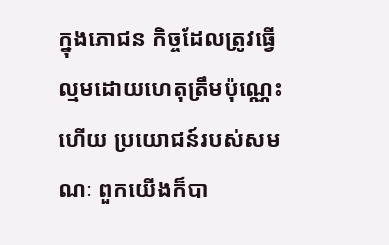ក្នុងភោជន កិច្ចដែលត្រូវធ្វើ ល្មមដោយហេតុត្រឹមប៉ុណ្ណេះហើយ ប្រយោជន៍របស់សមណៈ ពួកយើងក៏បា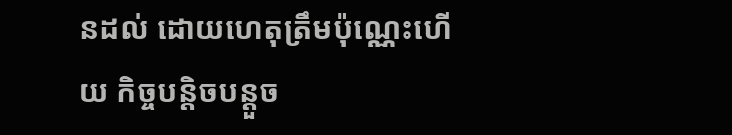នដល់ ដោយហេតុត្រឹមប៉ុណ្ណេះហើយ កិច្ចបន្តិចបន្តួច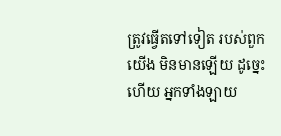ត្រូវធ្វើតទៅទៀត របស់ពួកយើង មិនមានឡើយ ដូច្នេះហើយ អ្នកទាំងឡាយ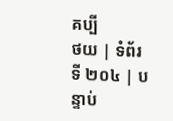គប្បី
ថយ | ទំព័រទី ២០៤ | បន្ទាប់